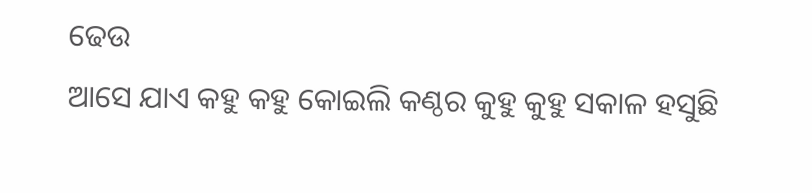ଢେଉ
ଆସେ ଯାଏ କହୁ କହୁ କୋଇଲି କଣ୍ଠର କୁହୁ କୁହୁ ସକାଳ ହସୁଛି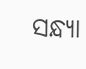ସନ୍ଧ୍ୟା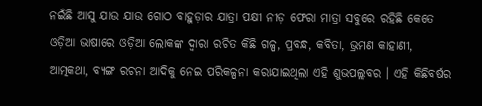ନଇଁଛି ଆସୁ ଯାଉ ଯାଉ ଗୋଠ ବାହୁଡ଼ାର ଯାତ୍ରା ପକ୍ଷୀ ନୀଡ଼ ଫେରା ମାତ୍ରା ସବୁରେ ରହିଛି କେତେ
ଓଡ଼ିଆ ଭାଷାରେ ଓଡ଼ିଆ ଲୋକଙ୍କ ଦ୍ୱାରା ରଚିତ କିଛି ଗଳ୍ପ, ପ୍ରବନ୍ଧ, କବିତା, ଭ୍ରମଣ କାହାଣୀ, ଆତ୍ମକଥା, ବ୍ୟଙ୍ଗ ରଚନା ଆଦିକୁ ନେଇ ପରିକଳ୍ପନା କରାଯାଇଥିଲା ଏହି ଶୁଭପଲ୍ଲବର । ଏହି କିଛିବର୍ଷର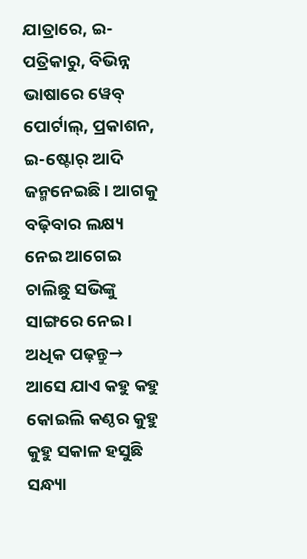ଯାତ୍ରାରେ, ଇ-ପତ୍ରିକାରୁ, ବିଭିନ୍ନ ଭାଷାରେ ୱେବ୍ ପୋର୍ଟାଲ୍, ପ୍ରକାଶନ, ଇ-ଷ୍ଟୋର୍ ଆଦି ଜନ୍ମନେଇଛି । ଆଗକୁ ବଢ଼ିବାର ଲକ୍ଷ୍ୟ ନେଇ ଆଗେଇ ଚାଲିଛୁ ସଭିଙ୍କୁ ସାଙ୍ଗରେ ନେଇ ।
ଅଧିକ ପଢ଼ନ୍ତୁ→
ଆସେ ଯାଏ କହୁ କହୁ କୋଇଲି କଣ୍ଠର କୁହୁ କୁହୁ ସକାଳ ହସୁଛି ସନ୍ଧ୍ୟା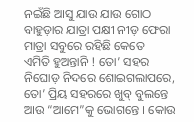ନଇଁଛି ଆସୁ ଯାଉ ଯାଉ ଗୋଠ ବାହୁଡ଼ାର ଯାତ୍ରା ପକ୍ଷୀ ନୀଡ଼ ଫେରା ମାତ୍ରା ସବୁରେ ରହିଛି କେତେ
ଏମିତି ହୁଅନ୍ତାନି ! ତୋ’ ସହର ନିଘୋଡ଼ ନିଦରେ ଶୋଇଗଲାପରେ, ତୋ’ ପ୍ରିୟ ସହରରେ ଖୁବ୍ ବୁଲନ୍ତେ ଆଉ “ଆମେ”କୁ ଭୋଗନ୍ତେ । କୋଉ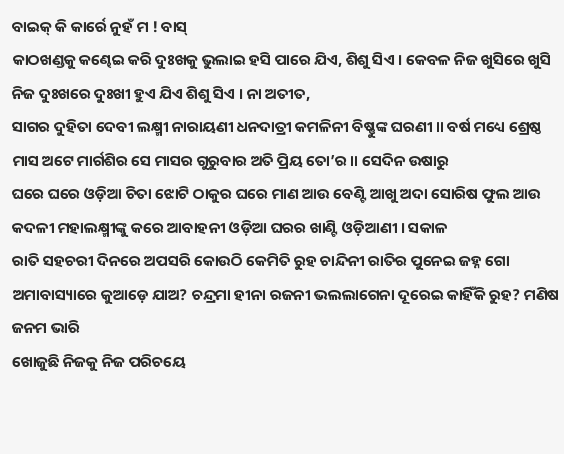ବାଇକ୍ କି କାର୍ରେ ନୁହଁ ମ ! ବାସ୍
କାଠଖଣ୍ଡକୁ କଣ୍ଢେଇ କରି ଦୁଃଖକୁ ଭୁଲାଇ ହସି ପାରେ ଯିଏ, ଶିଶୁ ସିଏ । କେବଳ ନିଜ ଖୁସିରେ ଖୁସି ନିଜ ଦୁଃଖରେ ଦୁଃଖୀ ହୁଏ ଯିଏ ଶିଶୁ ସିଏ । ନା ଅତୀତ,
ସାଗର ଦୁହିତା ଦେବୀ ଲକ୍ଷ୍ମୀ ନାରାୟଣୀ ଧନଦାତ୍ରୀ କମଳିନୀ ବିଷ୍ଣୁଙ୍କ ଘରଣୀ ॥ ବର୍ଷ ମଧ୍ୟେ ଶ୍ରେଷ୍ଠ ମାସ ଅଟେ ମାର୍ଗଶିର ସେ ମାସର ଗୁରୁବାର ଅତି ପ୍ରିୟ ତୋ’ର ॥ ସେଦିନ ଉଷାରୁ
ଘରେ ଘରେ ଓଡ଼ିଆ ଚିତା ଝୋଟି ଠାକୁର ଘରେ ମାଣ ଆଉ ବେଣ୍ଟି ଆଖୁ ଅଦା ସୋରିଷ ଫୁଲ ଆଉ କଦଳୀ ମହାଲକ୍ଷ୍ମୀଙ୍କୁ କରେ ଆବାହନୀ ଓଡ଼ିଆ ଘରର ଖାଣ୍ଟି ଓଡ଼ିଆଣୀ । ସକାଳ
ରାତି ସହଚରୀ ଦିନରେ ଅପସରି କୋଉଠି କେମିତି ରୁହ ଚାନ୍ଦିନୀ ରାତିର ପୁନେଇ ଜହ୍ନ ଗୋ ଅମାବାସ୍ୟାରେ କୁଆଡ଼େ ଯାଅ? ଚନ୍ଦ୍ରମା ହୀନା ରଜନୀ ଭଲଲାଗେନା ଦୂରେଇ କାହିଁକି ରୁହ? ମଣିଷ ଜନମ ଭାରି
ଖୋଜୁଛି ନିଜକୁ ନିଜ ପରିଚୟେ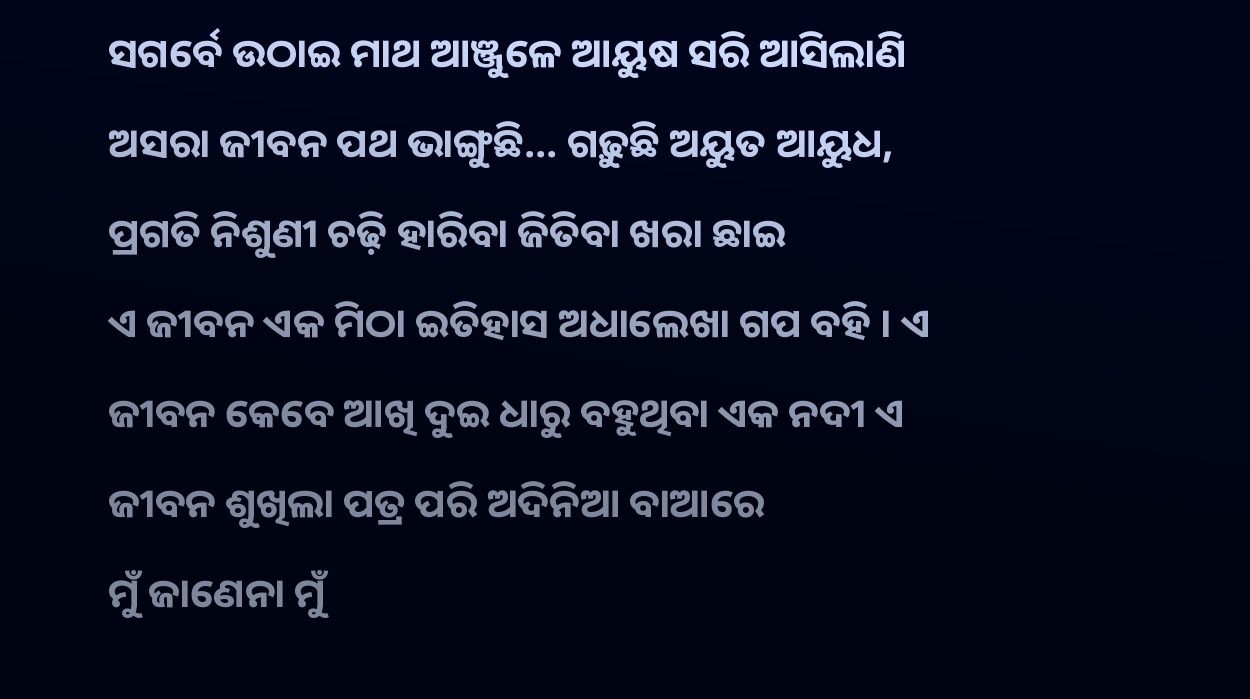ସଗର୍ବେ ଉଠାଇ ମାଥ ଆଞ୍ଜୁଳେ ଆୟୁଷ ସରି ଆସିଲାଣି ଅସରା ଜୀବନ ପଥ ଭାଙ୍ଗୁଛି… ଗଢ଼ୁଛି ଅୟୁତ ଆୟୁଧ, ପ୍ରଗତି ନିଶୁଣୀ ଚଢ଼ି ହାରିବା ଜିତିବା ଖରା ଛାଇ
ଏ ଜୀବନ ଏକ ମିଠା ଇତିହାସ ଅଧାଲେଖା ଗପ ବହି । ଏ ଜୀବନ କେବେ ଆଖି ଦୁଇ ଧାରୁ ବହୁଥିବା ଏକ ନଦୀ ଏ ଜୀବନ ଶୁଖିଲା ପତ୍ର ପରି ଅଦିନିଆ ବାଆରେ
ମୁଁ ଜାଣେନା ମୁଁ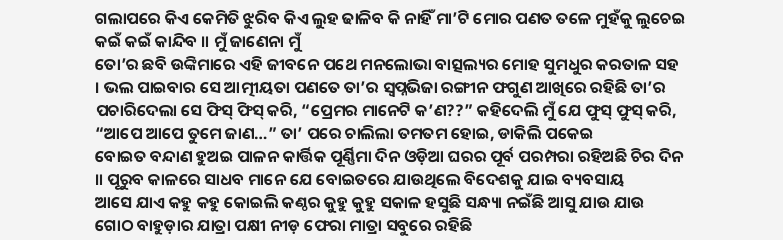ଗଲାପରେ କିଏ କେମିତି ଝୁରିବ କିଏ ଲୁହ ଢାଳିବ କି ନାହିଁ ମା’ଟି ମୋର ପଣତ ତଳେ ମୁହଁକୁ ଲୁଚେଇ କଇଁ କଇଁ କାନ୍ଦିବ ॥ ମୁଁ ଜାଣେନା ମୁଁ
ତୋ’ର ଛବି ଉଙ୍କିମାରେ ଏହି ଜୀବନେ ପଥେ ମନଲୋଭା ବାତ୍ସଲ୍ୟର ମୋହ ସୁମଧୁର କରତାଳ ସହ । ଭଲ ପାଇବାର ସେ ଆତ୍ମୀୟତା ପଣତେ ତା’ର ସ୍ୱପ୍ନଭିଜା ରଙ୍ଗୀନ ଫଗୁଣ ଆଖିରେ ରହିଛି ତା’ର
ପଚାରିଦେଲା ସେ ଫିସ୍ ଫିସ୍ କରି, “ପ୍ରେମର ମାନେଟି କ’ଣ??” କହିଦେଲି ମୁଁ ଯେ ଫୁସ୍ ଫୁସ୍ କରି, “ଆପେ ଆପେ ତୁମେ ଜାଣ…” ତା’ ପରେ ଚାଲିଲା ତମତମ ହୋଇ, ଡାକିଲି ପକେଇ
ବୋଇତ ବନ୍ଦାଣ ହୁଅଇ ପାଳନ କାର୍ତ୍ତିକ ପୂର୍ଣ୍ଣିମା ଦିନ ଓଡ଼ିଆ ଘରର ପୂର୍ବ ପରମ୍ପରା ରହିଅଛି ଚିର ଦିନ ॥ ପୂରୁବ କାଳରେ ସାଧବ ମାନେ ଯେ ବୋଇତରେ ଯାଉଥିଲେ ବିଦେଶକୁ ଯାଇ ବ୍ୟବସାୟ
ଆସେ ଯାଏ କହୁ କହୁ କୋଇଲି କଣ୍ଠର କୁହୁ କୁହୁ ସକାଳ ହସୁଛି ସନ୍ଧ୍ୟା ନଇଁଛି ଆସୁ ଯାଉ ଯାଉ ଗୋଠ ବାହୁଡ଼ାର ଯାତ୍ରା ପକ୍ଷୀ ନୀଡ଼ ଫେରା ମାତ୍ରା ସବୁରେ ରହିଛି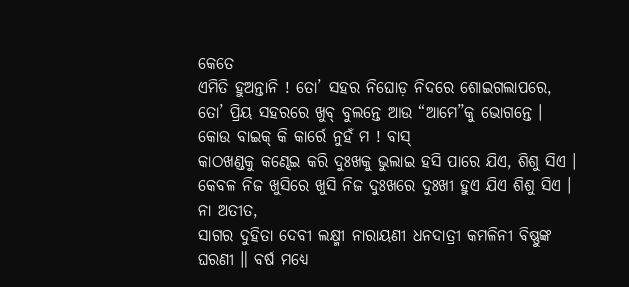କେତେ
ଏମିତି ହୁଅନ୍ତାନି ! ତୋ’ ସହର ନିଘୋଡ଼ ନିଦରେ ଶୋଇଗଲାପରେ, ତୋ’ ପ୍ରିୟ ସହରରେ ଖୁବ୍ ବୁଲନ୍ତେ ଆଉ “ଆମେ”କୁ ଭୋଗନ୍ତେ । କୋଉ ବାଇକ୍ କି କାର୍ରେ ନୁହଁ ମ ! ବାସ୍
କାଠଖଣ୍ଡକୁ କଣ୍ଢେଇ କରି ଦୁଃଖକୁ ଭୁଲାଇ ହସି ପାରେ ଯିଏ, ଶିଶୁ ସିଏ । କେବଳ ନିଜ ଖୁସିରେ ଖୁସି ନିଜ ଦୁଃଖରେ ଦୁଃଖୀ ହୁଏ ଯିଏ ଶିଶୁ ସିଏ । ନା ଅତୀତ,
ସାଗର ଦୁହିତା ଦେବୀ ଲକ୍ଷ୍ମୀ ନାରାୟଣୀ ଧନଦାତ୍ରୀ କମଳିନୀ ବିଷ୍ଣୁଙ୍କ ଘରଣୀ ॥ ବର୍ଷ ମଧ୍ୟେ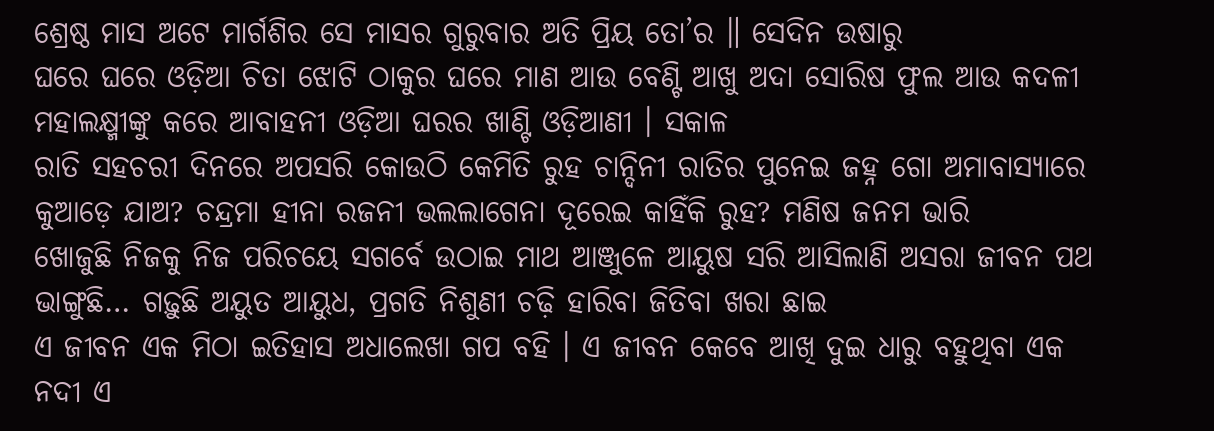ଶ୍ରେଷ୍ଠ ମାସ ଅଟେ ମାର୍ଗଶିର ସେ ମାସର ଗୁରୁବାର ଅତି ପ୍ରିୟ ତୋ’ର ॥ ସେଦିନ ଉଷାରୁ
ଘରେ ଘରେ ଓଡ଼ିଆ ଚିତା ଝୋଟି ଠାକୁର ଘରେ ମାଣ ଆଉ ବେଣ୍ଟି ଆଖୁ ଅଦା ସୋରିଷ ଫୁଲ ଆଉ କଦଳୀ ମହାଲକ୍ଷ୍ମୀଙ୍କୁ କରେ ଆବାହନୀ ଓଡ଼ିଆ ଘରର ଖାଣ୍ଟି ଓଡ଼ିଆଣୀ । ସକାଳ
ରାତି ସହଚରୀ ଦିନରେ ଅପସରି କୋଉଠି କେମିତି ରୁହ ଚାନ୍ଦିନୀ ରାତିର ପୁନେଇ ଜହ୍ନ ଗୋ ଅମାବାସ୍ୟାରେ କୁଆଡ଼େ ଯାଅ? ଚନ୍ଦ୍ରମା ହୀନା ରଜନୀ ଭଲଲାଗେନା ଦୂରେଇ କାହିଁକି ରୁହ? ମଣିଷ ଜନମ ଭାରି
ଖୋଜୁଛି ନିଜକୁ ନିଜ ପରିଚୟେ ସଗର୍ବେ ଉଠାଇ ମାଥ ଆଞ୍ଜୁଳେ ଆୟୁଷ ସରି ଆସିଲାଣି ଅସରା ଜୀବନ ପଥ ଭାଙ୍ଗୁଛି… ଗଢ଼ୁଛି ଅୟୁତ ଆୟୁଧ, ପ୍ରଗତି ନିଶୁଣୀ ଚଢ଼ି ହାରିବା ଜିତିବା ଖରା ଛାଇ
ଏ ଜୀବନ ଏକ ମିଠା ଇତିହାସ ଅଧାଲେଖା ଗପ ବହି । ଏ ଜୀବନ କେବେ ଆଖି ଦୁଇ ଧାରୁ ବହୁଥିବା ଏକ ନଦୀ ଏ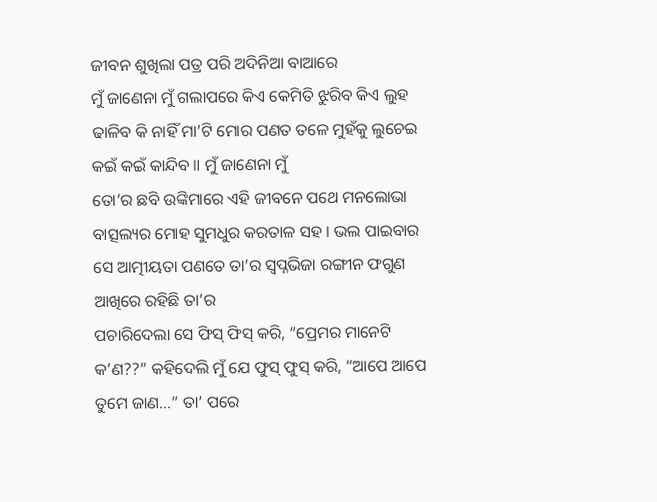ଜୀବନ ଶୁଖିଲା ପତ୍ର ପରି ଅଦିନିଆ ବାଆରେ
ମୁଁ ଜାଣେନା ମୁଁ ଗଲାପରେ କିଏ କେମିତି ଝୁରିବ କିଏ ଲୁହ ଢାଳିବ କି ନାହିଁ ମା’ଟି ମୋର ପଣତ ତଳେ ମୁହଁକୁ ଲୁଚେଇ କଇଁ କଇଁ କାନ୍ଦିବ ॥ ମୁଁ ଜାଣେନା ମୁଁ
ତୋ’ର ଛବି ଉଙ୍କିମାରେ ଏହି ଜୀବନେ ପଥେ ମନଲୋଭା ବାତ୍ସଲ୍ୟର ମୋହ ସୁମଧୁର କରତାଳ ସହ । ଭଲ ପାଇବାର ସେ ଆତ୍ମୀୟତା ପଣତେ ତା’ର ସ୍ୱପ୍ନଭିଜା ରଙ୍ଗୀନ ଫଗୁଣ ଆଖିରେ ରହିଛି ତା’ର
ପଚାରିଦେଲା ସେ ଫିସ୍ ଫିସ୍ କରି, “ପ୍ରେମର ମାନେଟି କ’ଣ??” କହିଦେଲି ମୁଁ ଯେ ଫୁସ୍ ଫୁସ୍ କରି, “ଆପେ ଆପେ ତୁମେ ଜାଣ…” ତା’ ପରେ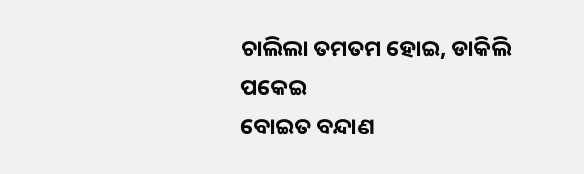ଚାଲିଲା ତମତମ ହୋଇ, ଡାକିଲି ପକେଇ
ବୋଇତ ବନ୍ଦାଣ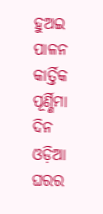ହୁଅଇ ପାଳନ କାର୍ତ୍ତିକ ପୂର୍ଣ୍ଣିମା ଦିନ ଓଡ଼ିଆ ଘରର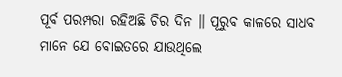ପୂର୍ବ ପରମ୍ପରା ରହିଅଛି ଚିର ଦିନ ॥ ପୂରୁବ କାଳରେ ସାଧବ ମାନେ ଯେ ବୋଇତରେ ଯାଉଥିଲେ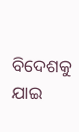ବିଦେଶକୁ ଯାଇ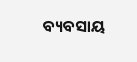ବ୍ୟବସାୟ